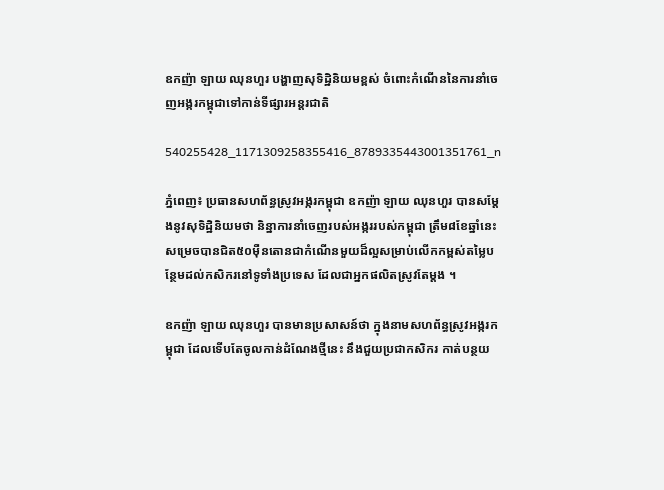ឧកញ៉ា ឡាយ ឈុនហួរ បង្ហាញសុទិដ្ឋិនិយមខ្ពស់ ចំពោះកំណើននៃការនាំចេញអង្ករកម្ពុជាទៅកាន់ទីផ្សារអន្តរជាតិ

540255428_1171309258355416_8789335443001351761_n

ភ្នំពេញ៖ ប្រធានសហព័ន្ធស្រូវអង្ករកម្ពុជា ឧកញ៉ា ឡាយ ឈុនហួរ បានសម្តែងនូវសុទិដ្ឋិនិយមថា និន្នាការនាំចេញរបស់អង្កររបស់កម្ពុជា ត្រឹម៨ខែឆ្នាំនេះសម្រេចបានជិត៥០ម៉ឺនតោនជាកំណើនមួយដ៏ល្អសម្រាប់លើកកម្ពស់តម្លៃបន្ថែមដល់កសិករនៅទូទាំងប្រទេស ដែលជាអ្នកផលិតស្រូវតែម្តង ។

ឧកញ៉ា ឡាយ ឈុនហួរ បានមានប្រសាសន៍ថា ក្នុងនាមសហព័ន្ធស្រូវអង្ករកម្ពុជា ដែលទើបតែចូលកាន់ដំណែងថ្មីនេះ នឹងជួយប្រជាកសិករ កាត់បន្ថយ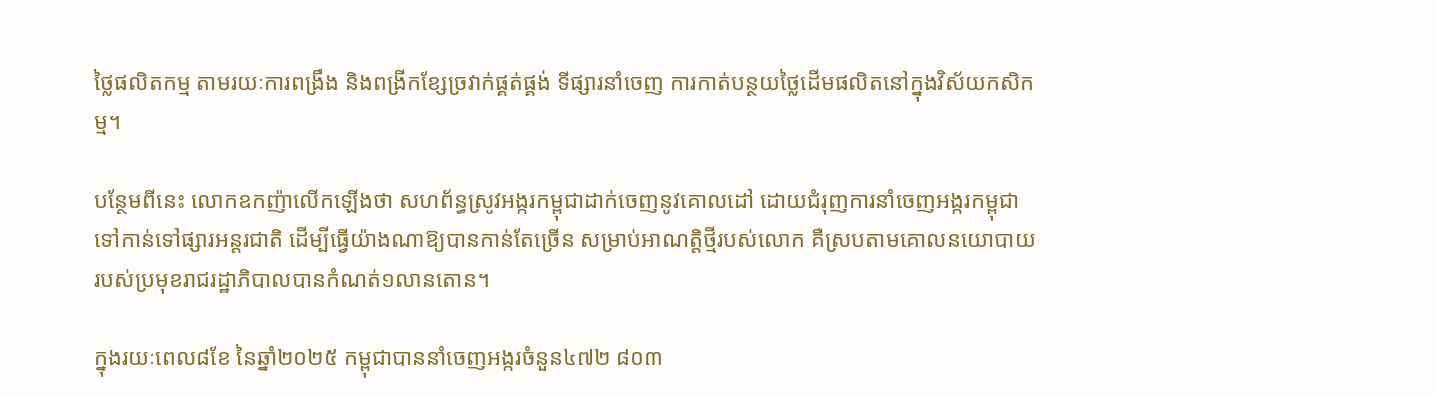ថ្លៃផលិតកម្ម តាមរយៈការពង្រឹង និងពង្រីកខ្សែច្រវាក់ផ្គត់ផ្គង់ ទីផ្សារនាំចេញ ការកាត់បន្ថយថ្លៃដើមផលិតនៅក្នុងវិស័យកសិកម្ម។

បន្ថែមពីនេះ លោកឧកញ៉ាលើកឡើងថា សហព័ន្ធស្រូវអង្ករកម្ពុជាដាក់ចេញនូវគោលដៅ ដោយជំរុញការនាំចេញអង្ករកម្ពុជាទៅកាន់ទៅផ្សារអន្តរជាតិ ដើម្បីធ្វើយ៉ាងណាឱ្យបានកាន់តែច្រើន សម្រាប់អាណត្តិថ្មីរបស់លោក គឺស្របតាមគោលនយោបាយរបស់ប្រមុខរាជរដ្ឋាភិបាលបានកំណត់១លានតោន។

ក្នុងរយៈពេល៨ខែ នៃឆ្នាំ២០២៥ កម្ពុជាបាននាំចេញអង្ករចំនួន៤៧២ ៨០៣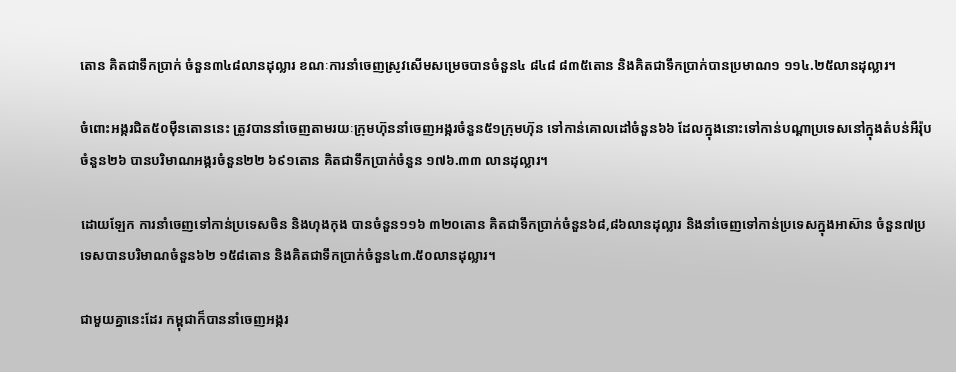តោន គិតជាទឹកប្រាក់ ចំនួន៣៤៨លានដុល្លារ ខណៈការនាំចេញស្រូវសើមសម្រេចបានចំនួន៤ ៨៤៨ ៨៣៥តោន និងគិតជាទឹកប្រាក់បានប្រមាណ១ ១១៤.២៥លានដុល្លារ។

ចំពោះអង្ករជិត៥០ម៉ឺនតោននេះ ត្រូវបាននាំចេញតាមរយៈក្រុមហ៊ុននាំចេញអង្ករចំនួន៥១ក្រុមហ៊ុន ទៅកាន់គោលដៅចំនួន៦៦ ដែលក្នុងនោះទៅកាន់បណ្តាប្រទេសនៅក្នុងតំបន់អឺរ៉ុបចំនួន២៦ បានបរិមាណអង្ករចំនួន២២ ៦៩១តោន គិតជាទឹកប្រាក់ចំនួន ១៧៦.៣៣ លានដុល្លារ។

ដោយឡែក ការនាំចេញទៅកាន់ប្រទេសចិន និងហុងកុង បានចំនួន១១៦ ៣២០តោន គិតជាទឹកប្រាក់ចំនួន៦៨,៨៦លានដុល្លារ និងនាំចេញទៅកាន់ប្រទេសក្នុងអាស៊ាន ចំនួន៧ប្រទេសបានបរិមាណចំនួន៦២ ១៥៨តោន និងគិតជាទឹកប្រាក់ចំនួន៤៣.៥០លានដុល្លារ។

ជាមួយគ្នានេះដែរ កម្ពុជាក៏បាននាំចេញអង្ករ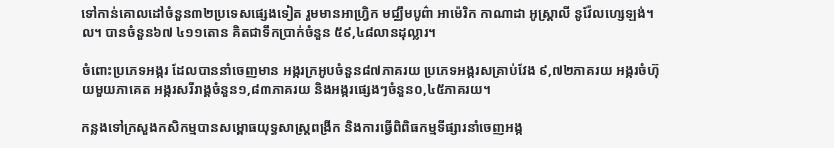ទៅកាន់គោលដៅចំនួន៣២ប្រទេសផ្សេងទៀត រួមមានអាហ្វ្រិក មជ្ឈឹមបូព៌ា អាម៉េរិក កាណាដា អូស្ត្រាលី នូវ៉ែលហ្សេឡង់។ល។ បានចំនួន៦៧ ៤១១តោន គិតជាទឹកប្រាក់ចំនួន ៥៩,៤៨លានដុល្លារ។

ចំពោះប្រភេទអង្ករ ដែលបាននាំចេញមាន អង្ករក្រអូបចំនួន៨៧ភាគរយ ប្រភេទអង្ករសគ្រាប់វែង ៩,៧២ភាគរយ អង្ករចំហ៊ុយមួយភាគេត អង្ករសរីរាង្គចំនួន១,៨៣ភាគរយ និងអង្ករផ្សេងៗចំនួន០,៤៥ភាគរយ។

កន្លងទៅក្រសួងកសិកម្មបានសម្ពោធយុទ្ធសាស្រ្តពង្រីក និងការធ្វើពិពិធកម្មទីផ្សារនាំចេញអង្ក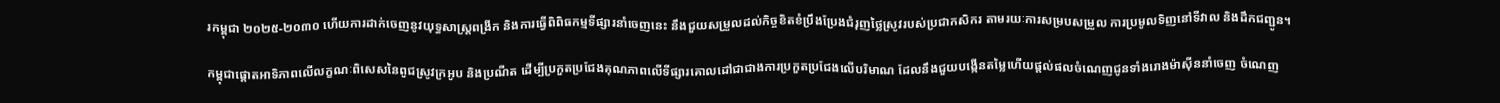រកម្ពុជា ២០២៥-២០៣០ ហើយការដាក់ចេញនូវយុទ្ធសាស្ត្រពង្រីក និងការធ្វើពិពិធកម្មទីផ្សារនាំចេញនេះ នឹងជួយសម្រួលដល់កិច្ចខិតខំប្រឹងប្រែងជំរុញថ្លៃស្រូវរបស់ប្រជាកសិករ តាមរយៈការសម្របសម្រួល ការប្រមូលទិញនៅទីវាល និងដឹកជញ្ជូន។

កម្ពុជាផ្ដោតអាទិភាពលើលក្ខណៈពិសេសនៃពូជស្រូវក្រអូប និងប្រណីត ដើម្បីប្រកួតប្រជែងគុណភាពលើទីផ្សារគោលដៅជាជាងការប្រកួតប្រជែងលើបរិមាណ ដែលនឹងជួយបង្កើនតម្លៃហើយផ្ដល់ផលចំណេញជូនទាំងរោងម៉ាស៊ីននាំចេញ ចំណេញ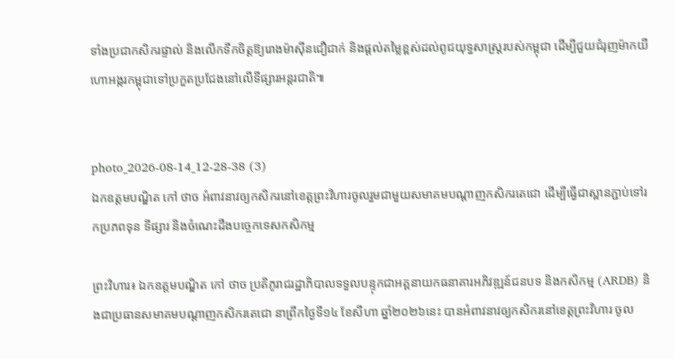ទាំងប្រជាកសិករផ្ទាល់ និងលើកទឹកចិត្តឱ្យរោងម៉ាស៊ីនជឿជាក់ និងផ្ដល់តម្លៃខ្ពស់ដល់ពូជយុទ្ធសាស្ត្ររបស់កម្ពុជា ដើម្បីជួយជំរុញម៉ាកយីហោអង្ករកម្ពុជាទៅប្រកួតប្រជែងនៅលើទីផ្សារអន្តរជាតិ៕


photo_2026-08-14_12-28-38 (3)
ឯកឧត្តមបណ្ឌិត កៅ ថាច អំពាវនាវឲ្យកសិករនៅខេត្តព្រះវិហារចូលរួមជាមួយសមាគមបណ្តាញកសិករតេជោ ដើម្បីធ្វើជាស្ពានភ្ជាប់ទៅរកប្រភពទុន ទីផ្សារ និងចំណេះដឹងបច្ចេកទេសកសិកម្ម

ព្រះវិហារ៖ ឯកឧត្តមបណ្ឌិត កៅ ថាច ប្រតិភូរាជរដ្ឋាភិបាលទទួលបន្ទុកជាអគ្គនាយកធនាគារអភិវឌ្ឍន៍ជនបទ និងកសិកម្ម (ARDB) និងជាប្រធានសមាគមបណ្តាញកសិករតេជោ នាព្រឹកថ្ងៃទី១៤ ខែសីហា ឆ្នាំ២០២៦នេះ បានអំពាវនាវឲ្យកសិករនៅខេត្តព្រះវិហារ ចូល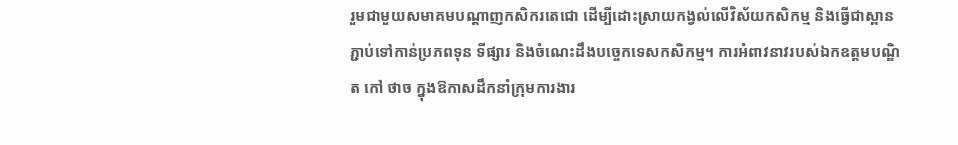រួមជាមួយសមាគមបណ្តាញកសិករតេជោ ដើម្បីដោះស្រាយកង្វល់លើវិស័យកសិកម្ម និងធ្វើជាស្ពានភ្ជាប់ទៅកាន់ប្រភពទុន ទីផ្សារ និងចំណេះដឹងបច្ចេកទេសកសិកម្ម។ ការអំពាវនាវរបស់ឯកឧត្តមបណ្ឌិត កៅ ថាច ក្នុងឱកាសដឹកនាំក្រុមការងារ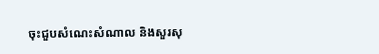ចុះជួបសំណេះសំណាល និងសួរសុ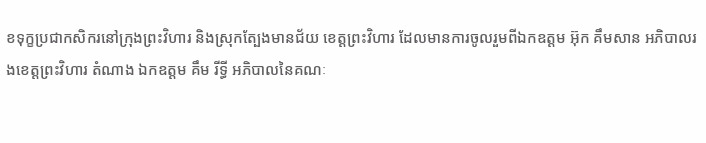ខទុក្ខប្រជាកសិករនៅក្រុងព្រះវិហារ និងស្រុកត្បែងមានជ័យ ខេត្តព្រះវិហារ ដែលមានការចូលរួមពីឯកឧត្តម អ៊ុក គឹមសាន អភិបាលរងខេត្តព្រះវិហារ តំណាង ឯកឧត្តម គឹម រីទ្ធី អភិបាលនៃគណៈ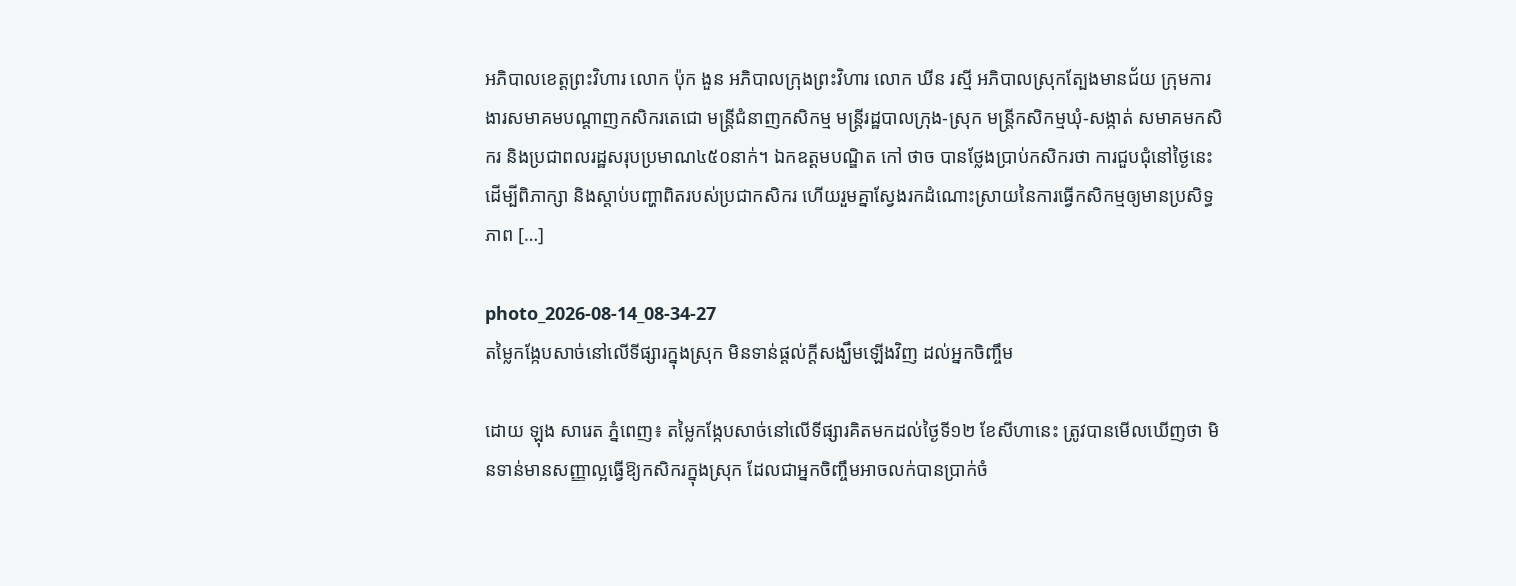អភិបាលខេត្តព្រះវិហារ លោក ប៉ុក ងួន អភិបាលក្រុងព្រះវិហារ លោក ឃីន រស្មី អភិបាលស្រុកត្បែងមានជ័យ ក្រុមការងារសមាគមបណ្តាញកសិករតេជោ មន្ត្រីជំនាញកសិកម្ម មន្ត្រីរដ្ឋបាលក្រុង-ស្រុក មន្ត្រីកសិកម្មឃុំ-សង្កាត់ សមាគមកសិករ និងប្រជាពលរដ្ឋសរុបប្រមាណ៤៥០នាក់។ ឯកឧត្តមបណ្ឌិត កៅ ថាច បានថ្លែងប្រាប់កសិករថា ការជួបជុំនៅថ្ងៃនេះ ដើម្បីពិភាក្សា និងស្តាប់បញ្ហាពិតរបស់ប្រជាកសិករ ហើយរួមគ្នាស្វែងរកដំណោះស្រាយនៃការធ្វើកសិកម្មឲ្យមានប្រសិទ្ធភាព […]

photo_2026-08-14_08-34-27
តម្លៃកង្កែបសាច់នៅលើទីផ្សារក្នុងស្រុក មិនទាន់ផ្តល់ក្តីសង្ឃឹមឡើងវិញ ដល់អ្នកចិញ្ចឹម

ដោយ ឡុង សារេត ភ្នំពេញ៖ តម្លៃកង្កែបសាច់នៅលើទីផ្សារគិតមកដល់ថ្ងៃទី១២ ខែសីហានេះ ត្រូវបានមើលឃើញថា មិនទាន់មានសញ្ញាល្អធ្វើឱ្យកសិករក្នុងស្រុក ដែលជាអ្នកចិញ្ចឹមអាចលក់បានប្រាក់ចំ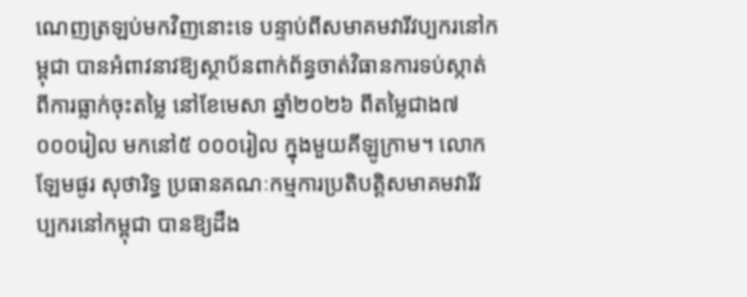ណេញត្រឡប់មកវិញនោះទេ បន្ទាប់ពីសមាគមវារីវប្បករនៅកម្ពុជា បានអំពាវនាវឱ្យស្ថាប័នពាក់ព័ន្ធចាត់វិធានការទប់ស្កាត់ពីការធ្លាក់ចុះតម្លៃ នៅខែមេសា ឆ្នាំ២០២៦ ពីតម្លៃជាង៧ ០០០រៀល មកនៅ៥ ០០០រៀល ក្នុងមួយគីឡូក្រាម។ លោក ឡែមផូរ សុថារិទ្ធ ប្រធានគណៈកម្មការប្រតិបត្តិសមាគមវារីវប្បករនៅកម្ពុជា បានឱ្យដឹង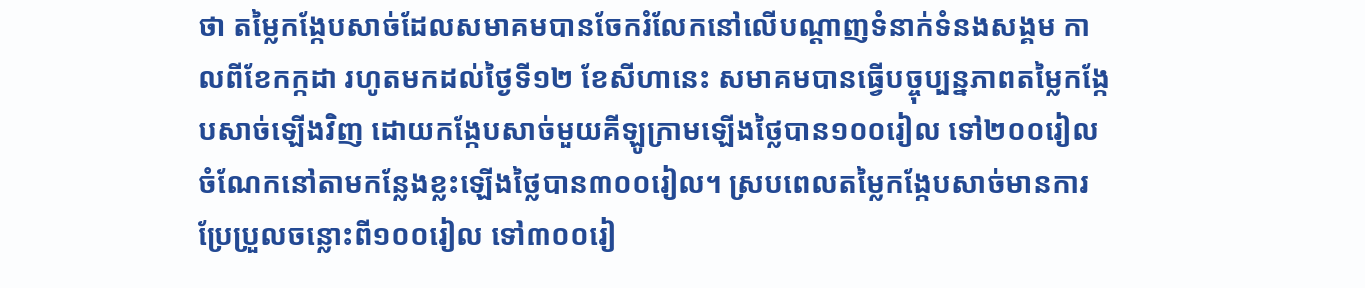ថា តម្លៃកង្កែបសាច់ដែលសមាគមបានចែករំលែកនៅលើបណ្តាញទំនាក់ទំនងសង្គម កាលពីខែកក្កដា រហូតមកដល់ថ្ងៃទី១២ ខែសីហានេះ សមាគមបានធ្វើបច្ចុប្បន្នភាពតម្លៃកង្កែបសាច់ឡើងវិញ ដោយកង្កែបសាច់មួយគីឡូក្រាមឡើងថ្លៃបាន១០០រៀល ទៅ២០០រៀល ចំណែកនៅតាមកន្លែងខ្លះឡើងថ្លៃបាន៣០០រៀល។ ស្របពេលតម្លៃកង្កែបសាច់មានការប្រែប្រួលចន្លោះពី១០០រៀល ទៅ៣០០រៀ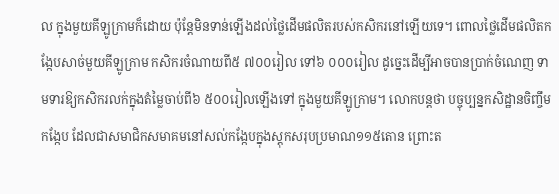ល ក្នុងមួយគីឡូក្រាមក៏ដោយ ប៉ុន្តែមិនទាន់ឡើងដល់ថ្លៃដើមផលិតរបស់កសិករនៅឡើយទេ។ ពោលថ្លៃដើមផលិតកង្កែបសាច់មួយគីឡូក្រាម កសិករចំណាយពី៥ ៧០០រៀល ទៅ៦ ០០០រៀល ដូច្នេះដើម្បីអាចបានប្រាក់ចំណេញ ទាមទារឱ្យកសិករលក់ក្នុងតំម្លៃចាប់ពី៦ ៥០០រៀលឡើងទៅ ក្នុងមួយគីឡូក្រាម។ លោកបន្តថា បច្ចុប្បន្នកសិដ្ឋានចិញ្ចឹមកង្កែប ដែលជាសមាជិកសមាគមនៅសល់កង្កែបក្នុងស្តុកសរុបប្រមាណ១១៥តោន ព្រោះត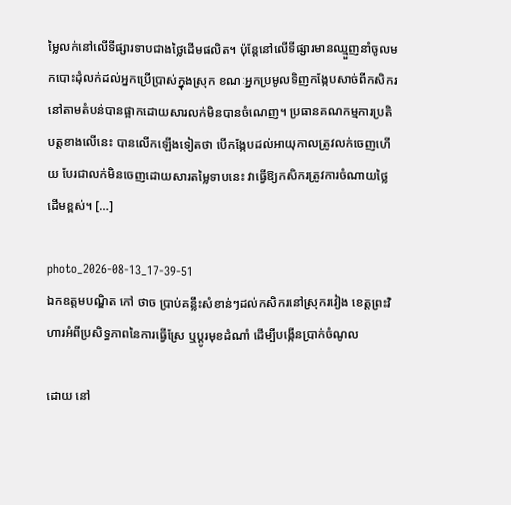ម្លៃលក់នៅលើទីផ្សារទាបជាងថ្លៃដើមផលិត។ ប៉ុន្តែនៅលើទីផ្សារមានឈ្មួញនាំចូលមកបោះដុំលក់ដល់អ្នកប្រើប្រាស់ក្នុងស្រុក ខណៈអ្នកប្រមូលទិញកង្កែបសាច់ពីកសិករនៅតាមតំបន់បានផ្អាកដោយសារលក់មិនបានចំណេញ។ ប្រធានគណកម្មការប្រតិបត្តខាងលើនេះ បានលើកឡើងទៀតថា បើកង្កែបដល់អាយុកាលត្រូវលក់ចេញហើយ បែរជាលក់មិនចេញដោយសារតម្លៃទាបនេះ វាធ្វើឱ្យកសិករត្រូវការចំណាយថ្លៃដើមខ្ពស់។ […]

photo_2026-08-13_17-39-51
ឯកឧត្តមបណ្ឌិត កៅ ថាច ប្រាប់គន្លឹះសំខាន់ៗដល់កសិករនៅស្រុករវៀង ខេត្តព្រះវិហារអំពីប្រសិទ្ធភាពនៃការធ្វើស្រែ ឬប្តូរមុខដំណាំ ដើម្បីបង្កើនប្រាក់ចំណូល

ដោយ នៅ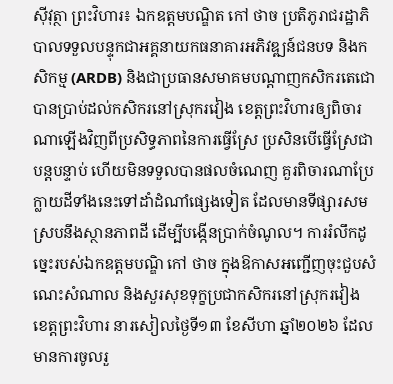ស៊ីវុត្ថា ព្រះវិហារ៖ ឯកឧត្តមបណ្ឌិត កៅ ថាច ប្រតិភូរាជរដ្ឋាភិបាលទទួលបន្ទុកជាអគ្គនាយកធនាគារអភិវឌ្ឍន៍ជនបទ និងកសិកម្ម (ARDB) និងជាប្រធានសមាគមបណ្តាញកសិករតេជោ បានប្រាប់ដល់កសិករនៅស្រុករវៀង ខេត្តព្រះវិហារឲ្យពិចារណាឡើងវិញពីប្រសិទ្ធភាពនៃការធ្វើស្រែ ប្រសិនបើធ្វើស្រែជាបន្តបន្ទាប់ ហើយមិនទទួលបានផលចំណេញ គួរពិចារណាប្រែក្លាយដីទាំងនេះទៅដាំដំណាំផ្សេងទៀត ដែលមានទីផ្សារសមស្របនឹងស្ថានភាពដី ដើម្បីបង្កើនប្រាក់ចំណូល។ ការរំលឹកដូច្នេះរបស់ឯកឧត្តមបណ្ឌិ កៅ ថាច ក្នុងឱកាសអញ្ជើញចុះជួបសំណេះសំណាល និងសួរសុខទុក្ខប្រជាកសិករនៅស្រុករវៀង ខេត្តព្រះវិហារ នារសៀលថ្ងៃទី១៣ ខែសីហា ឆ្នាំ២០២៦ ដែលមានការចូលរួ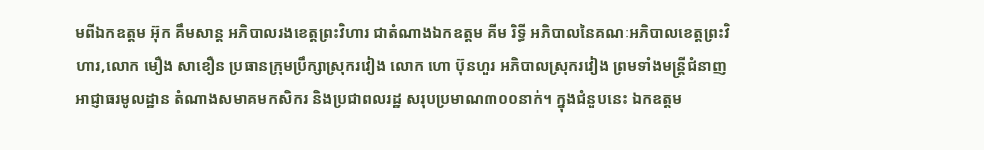មពីឯកឧត្តម អ៊ុក គឹមសាន្ត អភិបាលរងខេត្តព្រះវិហារ ជាតំណាងឯកឧត្តម គីម រិទ្ធី អភិបាលនៃគណៈអភិបាលខេត្តព្រះវិហារ,លោក មឿង សាខឿន ប្រធានក្រុមប្រឹក្សាស្រុករវៀង លោក ហោ ប៊ុនហួរ អភិបាលស្រុករវៀង ព្រមទាំងមន្ត្រីជំនាញ អាជ្ញាធរមូលដ្ឋាន តំណាងសមាគមកសិករ និងប្រជាពលរដ្ឋ សរុបប្រមាណ៣០០នាក់។ ក្នុងជំនួបនេះ ឯកឧត្តម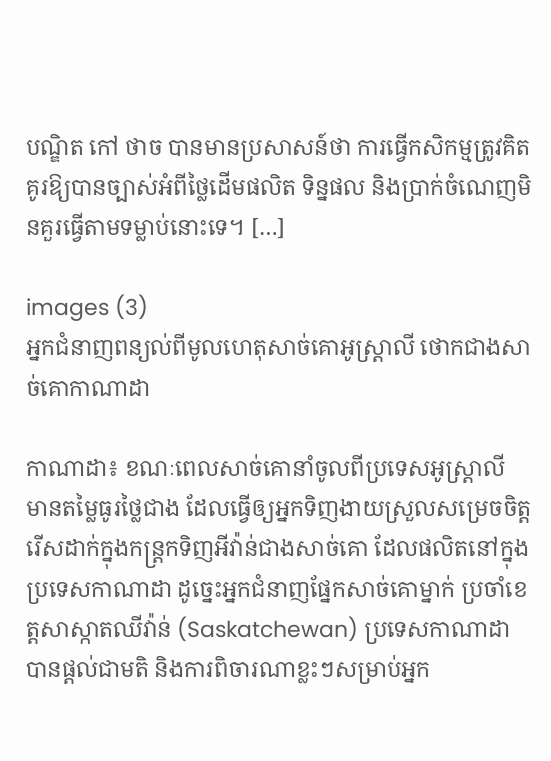បណ្ឌិត កៅ ថាច បានមានប្រសាសន៍ថា ការធ្វើកសិកម្មត្រូវគិតគូរឱ្យបានច្បាស់អំពីថ្លៃដើមផលិត ទិន្នផល និងប្រាក់ចំណេញមិនគួរធ្វើតាមទម្លាប់នោះទេ។ […]

images (3)
អ្នកជំនាញពន្យល់ពីមូលហេតុសាច់គោអូស្ត្រាលី ថោកជាងសាច់គោកាណាដា

កាណាដា៖ ខណៈពេលសាច់គោនាំចូលពីប្រទេសអូស្ត្រាលី មានតម្លៃធូរថ្លៃជាង ដែលធ្វើឲ្យអ្នកទិញងាយស្រួលសម្រេចចិត្តរើសដាក់ក្នុងកន្ត្រកទិញអីវ៉ាន់ជាងសាច់គោ ដែលផលិតនៅក្នុងប្រទេសកាណាដា ដូច្នេះអ្នកជំនាញផ្នែកសាច់គោម្នាក់ ប្រចាំខេត្តសាស្កាតឈីវ៉ាន់ (Saskatchewan) ប្រទេសកាណាដា បានផ្តល់ជាមតិ និងការពិចារណាខ្លះៗសម្រាប់អ្នក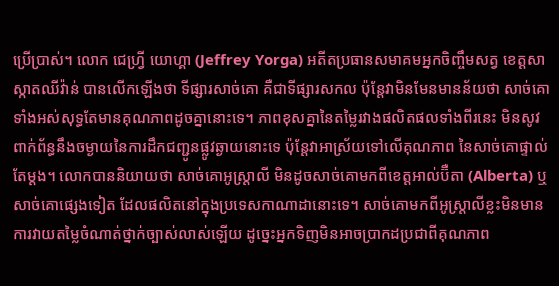ប្រើប្រាស់។ លោក ជេហ្វ្រី យោហ្គា (Jeffrey Yorga) អតីតប្រធានសមាគមអ្នកចិញ្ចឹមសត្វ ខេត្តសាស្កាតឈីវ៉ាន់ បានលើកឡើងថា ទីផ្សារសាច់គោ គឺជាទីផ្សារសកល ប៉ុន្តែវាមិនមែនមានន័យថា សាច់គោទាំងអស់សុទ្ធតែមានគុណភាពដូចគ្នានោះទេ។ ភាពខុសគ្នានៃតម្លៃរវាងផលិតផលទាំងពីរនេះ មិនសូវពាក់ព័ន្ធនឹងចម្ងាយនៃការដឹកជញ្ជូនផ្លូវឆ្ងាយនោះទេ ប៉ុន្តែវាអាស្រ័យទៅលើគុណភាព នៃសាច់គោផ្ទាល់តែម្តង។ លោកបាននិយាយថា សាច់គោអូស្ត្រាលី មិនដូចសាច់គោមកពីខេត្តអាល់ប៊ឺតា (Alberta) ឬសាច់គោផ្សេងទៀត ដែលផលិតនៅក្នុងប្រទេសកាណាដានោះទេ។ សាច់គោមកពីអូស្ត្រាលីខ្លះមិនមានការវាយតម្លៃចំណាត់ថ្នាក់ច្បាស់លាស់ឡើយ ដូច្នេះអ្នកទិញមិនអាចប្រាកដប្រជាពីគុណភាព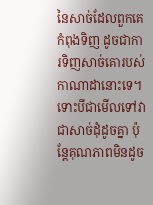នៃសាច់ដែលពួកគេកំពុងទិញ ដូចជាការទិញសាច់គោរបស់កាណាដានោះទេ។ ទោះបីជាមើលទៅវាជាសាច់ដុំដូចគ្នា ប៉ុន្តែគុណភាពមិនដូច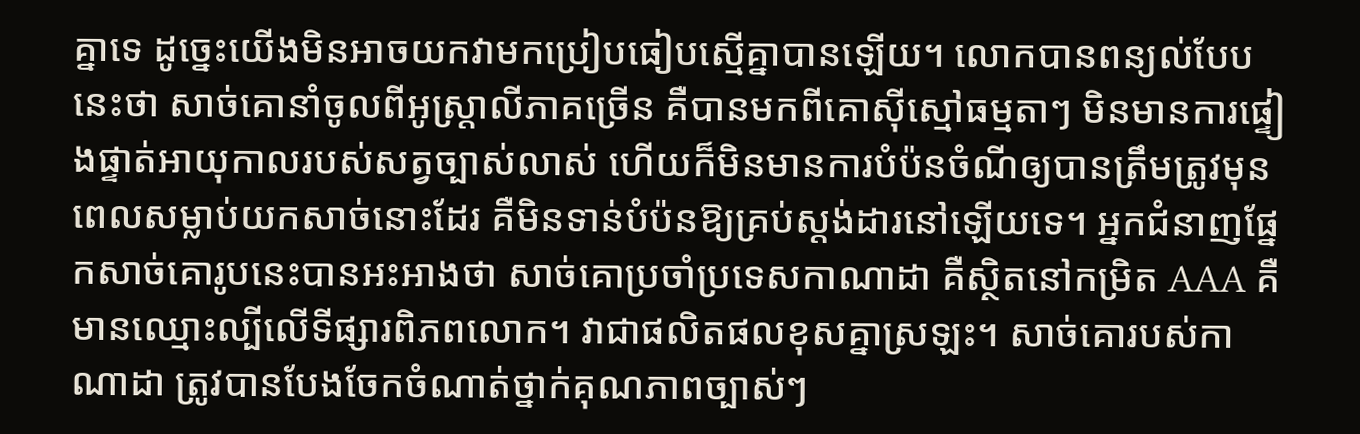គ្នាទេ ដូច្នេះយើងមិនអាចយកវាមកប្រៀបធៀបស្មើគ្នាបានឡើយ។ លោកបានពន្យល់បែបនេះថា សាច់គោនាំចូលពីអូស្ត្រាលីភាគច្រើន គឺបានមកពីគោស៊ីស្មៅធម្មតាៗ មិនមានការផ្ទៀងផ្ទាត់អាយុកាលរបស់សត្វច្បាស់លាស់ ហើយក៏មិនមានការបំប៉នចំណីឲ្យបានត្រឹមត្រូវមុនពេលសម្លាប់យកសាច់នោះដែរ គឺមិនទាន់បំប៉នឱ្យគ្រប់ស្តង់ដារនៅឡើយទេ។ អ្នកជំនាញផ្នែកសាច់គោរូបនេះបានអះអាងថា សាច់គោប្រចាំប្រទេសកាណាដា គឺស្ថិតនៅកម្រិត AAA គឺមានឈ្មោះល្បីលើទីផ្សារពិភពលោក។ វាជាផលិតផលខុសគ្នាស្រឡះ។ សាច់គោរបស់កាណាដា ត្រូវបានបែងចែកចំណាត់ថ្នាក់គុណភាពច្បាស់ៗ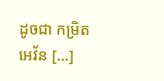ដូចជា កម្រិត អេវ័ន […]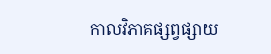កាលវិភាគផ្សព្វផ្សាយ